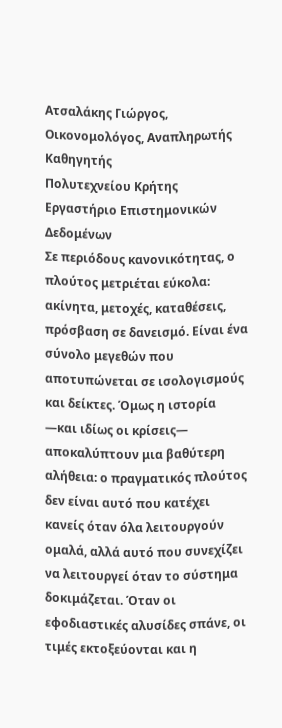Ατσαλάκης Γιώργος, Οικονομολόγος, Αναπληρωτής Καθηγητής
Πολυτεχνείου Κρήτης Εργαστήριο Επιστημονικών Δεδομένων
Σε περιόδους κανονικότητας, ο πλούτος μετριέται εύκολα: ακίνητα, μετοχές, καταθέσεις, πρόσβαση σε δανεισμό. Είναι ένα σύνολο μεγεθών που αποτυπώνεται σε ισολογισμούς και δείκτες. Όμως η ιστορία —και ιδίως οι κρίσεις— αποκαλύπτουν μια βαθύτερη αλήθεια: ο πραγματικός πλούτος δεν είναι αυτό που κατέχει κανείς όταν όλα λειτουργούν ομαλά, αλλά αυτό που συνεχίζει να λειτουργεί όταν το σύστημα δοκιμάζεται. Όταν οι εφοδιαστικές αλυσίδες σπάνε, οι τιμές εκτοξεύονται και η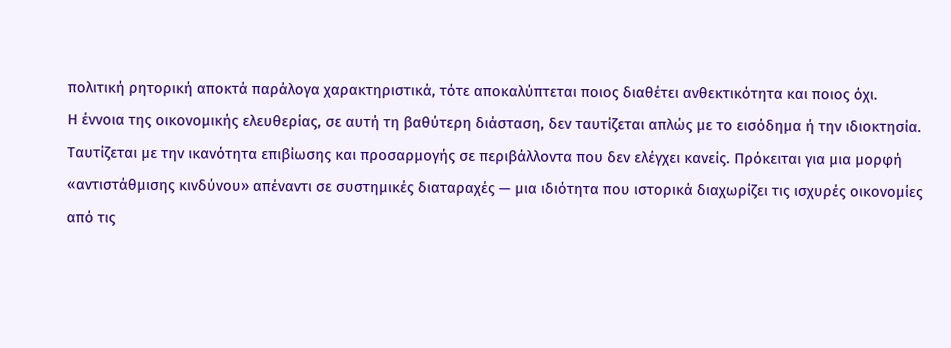πολιτική ρητορική αποκτά παράλογα χαρακτηριστικά, τότε αποκαλύπτεται ποιος διαθέτει ανθεκτικότητα και ποιος όχι.
Η έννοια της οικονομικής ελευθερίας, σε αυτή τη βαθύτερη διάσταση, δεν ταυτίζεται απλώς με το εισόδημα ή την ιδιοκτησία. Ταυτίζεται με την ικανότητα επιβίωσης και προσαρμογής σε περιβάλλοντα που δεν ελέγχει κανείς. Πρόκειται για μια μορφή «αντιστάθμισης κινδύνου» απέναντι σε συστημικές διαταραχές — μια ιδιότητα που ιστορικά διαχωρίζει τις ισχυρές οικονομίες από τις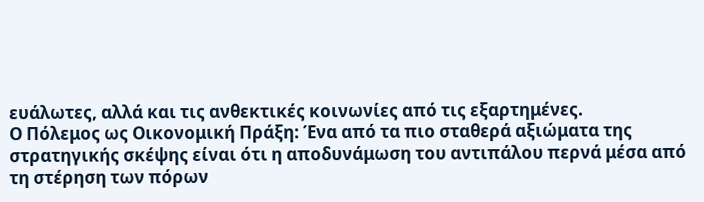ευάλωτες, αλλά και τις ανθεκτικές κοινωνίες από τις εξαρτημένες.
Ο Πόλεμος ως Οικονομική Πράξη: Ένα από τα πιο σταθερά αξιώματα της στρατηγικής σκέψης είναι ότι η αποδυνάμωση του αντιπάλου περνά μέσα από τη στέρηση των πόρων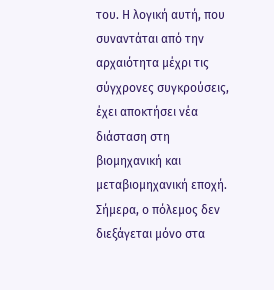του. Η λογική αυτή, που συναντάται από την αρχαιότητα μέχρι τις σύγχρονες συγκρούσεις, έχει αποκτήσει νέα διάσταση στη βιομηχανική και μεταβιομηχανική εποχή. Σήμερα, ο πόλεμος δεν διεξάγεται μόνο στα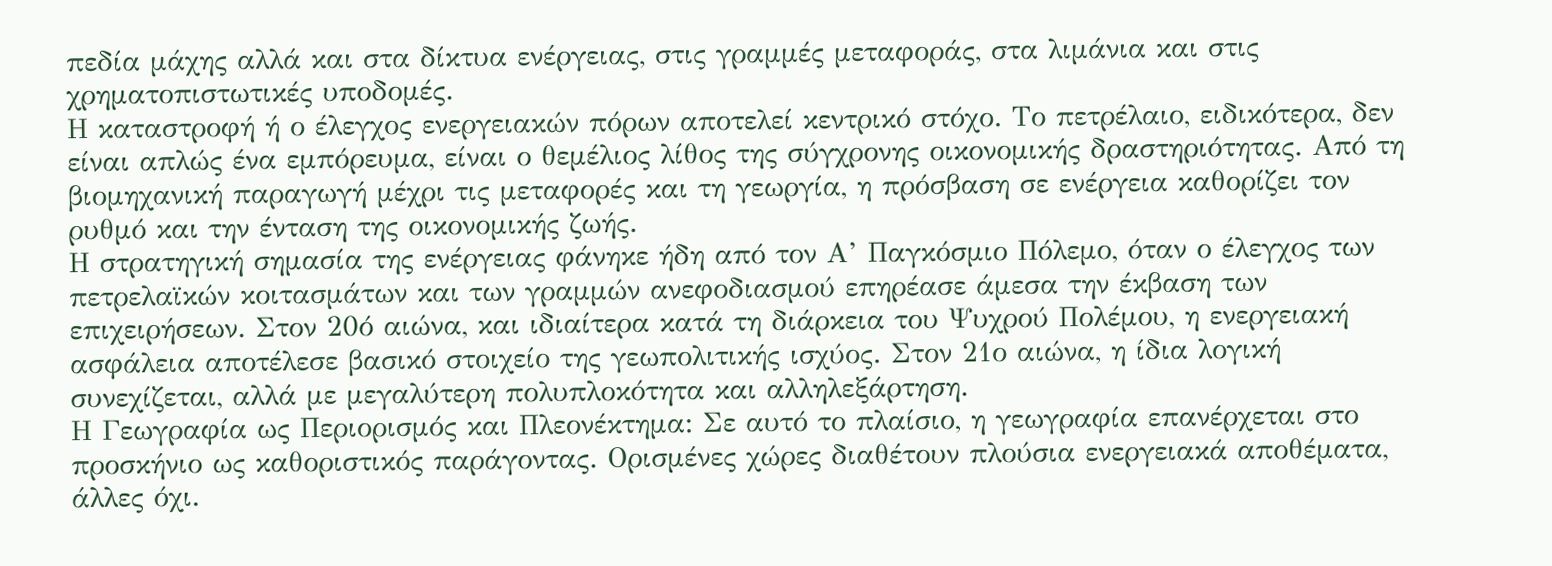πεδία μάχης αλλά και στα δίκτυα ενέργειας, στις γραμμές μεταφοράς, στα λιμάνια και στις χρηματοπιστωτικές υποδομές.
Η καταστροφή ή ο έλεγχος ενεργειακών πόρων αποτελεί κεντρικό στόχο. Το πετρέλαιο, ειδικότερα, δεν είναι απλώς ένα εμπόρευμα, είναι ο θεμέλιος λίθος της σύγχρονης οικονομικής δραστηριότητας. Από τη βιομηχανική παραγωγή μέχρι τις μεταφορές και τη γεωργία, η πρόσβαση σε ενέργεια καθορίζει τον ρυθμό και την ένταση της οικονομικής ζωής.
Η στρατηγική σημασία της ενέργειας φάνηκε ήδη από τον Α’ Παγκόσμιο Πόλεμο, όταν ο έλεγχος των πετρελαϊκών κοιτασμάτων και των γραμμών ανεφοδιασμού επηρέασε άμεσα την έκβαση των επιχειρήσεων. Στον 20ό αιώνα, και ιδιαίτερα κατά τη διάρκεια του Ψυχρού Πολέμου, η ενεργειακή ασφάλεια αποτέλεσε βασικό στοιχείο της γεωπολιτικής ισχύος. Στον 21ο αιώνα, η ίδια λογική συνεχίζεται, αλλά με μεγαλύτερη πολυπλοκότητα και αλληλεξάρτηση.
Η Γεωγραφία ως Περιορισμός και Πλεονέκτημα: Σε αυτό το πλαίσιο, η γεωγραφία επανέρχεται στο προσκήνιο ως καθοριστικός παράγοντας. Ορισμένες χώρες διαθέτουν πλούσια ενεργειακά αποθέματα, άλλες όχι.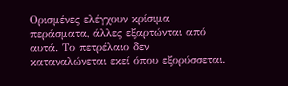Ορισμένες ελέγχουν κρίσιμα περάσματα, άλλες εξαρτώνται από αυτά. Το πετρέλαιο δεν καταναλώνεται εκεί όπου εξορύσσεται.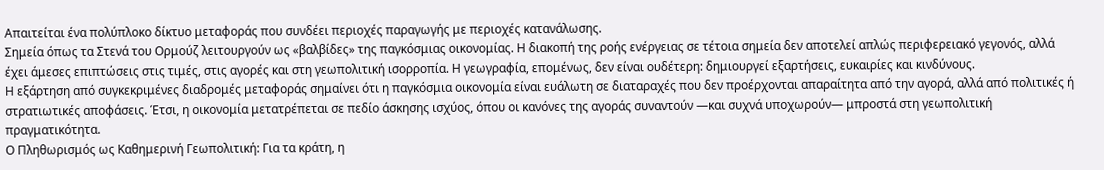Απαιτείται ένα πολύπλοκο δίκτυο μεταφοράς που συνδέει περιοχές παραγωγής με περιοχές κατανάλωσης.
Σημεία όπως τα Στενά του Ορμούζ λειτουργούν ως «βαλβίδες» της παγκόσμιας οικονομίας. Η διακοπή της ροής ενέργειας σε τέτοια σημεία δεν αποτελεί απλώς περιφερειακό γεγονός, αλλά έχει άμεσες επιπτώσεις στις τιμές, στις αγορές και στη γεωπολιτική ισορροπία. Η γεωγραφία, επομένως, δεν είναι ουδέτερη: δημιουργεί εξαρτήσεις, ευκαιρίες και κινδύνους.
Η εξάρτηση από συγκεκριμένες διαδρομές μεταφοράς σημαίνει ότι η παγκόσμια οικονομία είναι ευάλωτη σε διαταραχές που δεν προέρχονται απαραίτητα από την αγορά, αλλά από πολιτικές ή στρατιωτικές αποφάσεις. Έτσι, η οικονομία μετατρέπεται σε πεδίο άσκησης ισχύος, όπου οι κανόνες της αγοράς συναντούν —και συχνά υποχωρούν— μπροστά στη γεωπολιτική πραγματικότητα.
Ο Πληθωρισμός ως Καθημερινή Γεωπολιτική: Για τα κράτη, η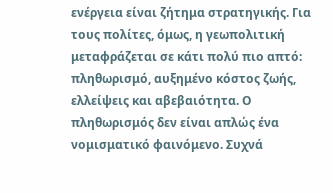ενέργεια είναι ζήτημα στρατηγικής. Για τους πολίτες, όμως, η γεωπολιτική μεταφράζεται σε κάτι πολύ πιο απτό: πληθωρισμό, αυξημένο κόστος ζωής, ελλείψεις και αβεβαιότητα. Ο πληθωρισμός δεν είναι απλώς ένα νομισματικό φαινόμενο. Συχνά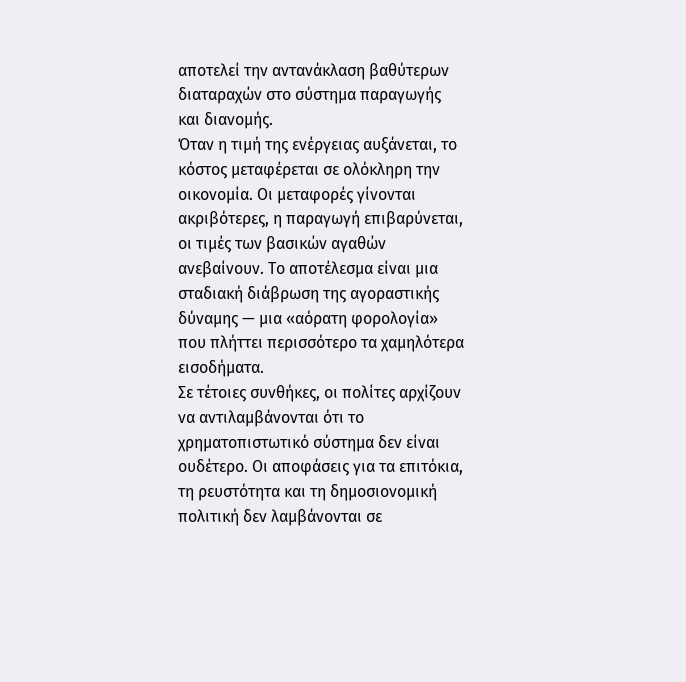αποτελεί την αντανάκλαση βαθύτερων διαταραχών στο σύστημα παραγωγής και διανομής.
Όταν η τιμή της ενέργειας αυξάνεται, το κόστος μεταφέρεται σε ολόκληρη την οικονομία. Οι μεταφορές γίνονται ακριβότερες, η παραγωγή επιβαρύνεται, οι τιμές των βασικών αγαθών ανεβαίνουν. Το αποτέλεσμα είναι μια σταδιακή διάβρωση της αγοραστικής δύναμης — μια «αόρατη φορολογία» που πλήττει περισσότερο τα χαμηλότερα εισοδήματα.
Σε τέτοιες συνθήκες, οι πολίτες αρχίζουν να αντιλαμβάνονται ότι το χρηματοπιστωτικό σύστημα δεν είναι ουδέτερο. Οι αποφάσεις για τα επιτόκια, τη ρευστότητα και τη δημοσιονομική πολιτική δεν λαμβάνονται σε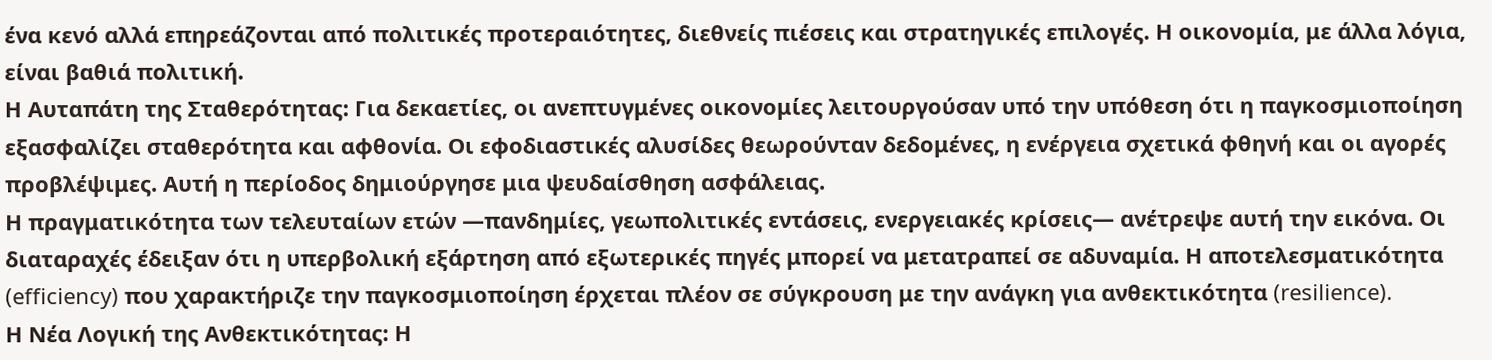ένα κενό αλλά επηρεάζονται από πολιτικές προτεραιότητες, διεθνείς πιέσεις και στρατηγικές επιλογές. Η οικονομία, με άλλα λόγια, είναι βαθιά πολιτική.
Η Αυταπάτη της Σταθερότητας: Για δεκαετίες, οι ανεπτυγμένες οικονομίες λειτουργούσαν υπό την υπόθεση ότι η παγκοσμιοποίηση εξασφαλίζει σταθερότητα και αφθονία. Οι εφοδιαστικές αλυσίδες θεωρούνταν δεδομένες, η ενέργεια σχετικά φθηνή και οι αγορές προβλέψιμες. Αυτή η περίοδος δημιούργησε μια ψευδαίσθηση ασφάλειας.
Η πραγματικότητα των τελευταίων ετών —πανδημίες, γεωπολιτικές εντάσεις, ενεργειακές κρίσεις— ανέτρεψε αυτή την εικόνα. Οι διαταραχές έδειξαν ότι η υπερβολική εξάρτηση από εξωτερικές πηγές μπορεί να μετατραπεί σε αδυναμία. Η αποτελεσματικότητα (efficiency) που χαρακτήριζε την παγκοσμιοποίηση έρχεται πλέον σε σύγκρουση με την ανάγκη για ανθεκτικότητα (resilience).
Η Νέα Λογική της Ανθεκτικότητας: Η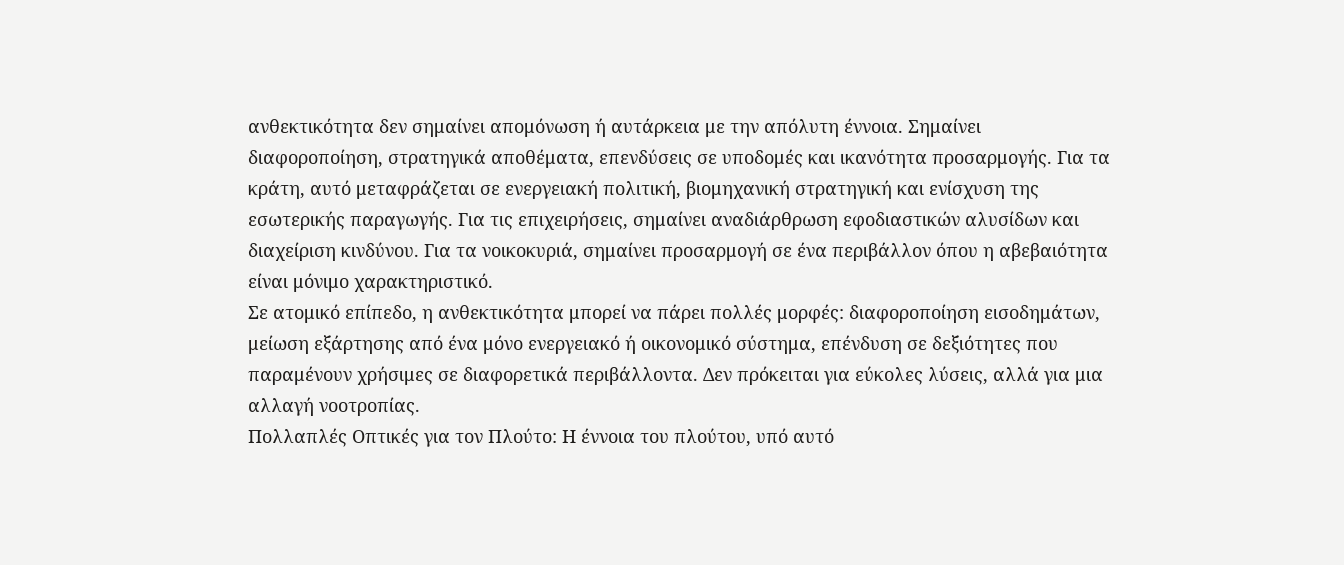ανθεκτικότητα δεν σημαίνει απομόνωση ή αυτάρκεια με την απόλυτη έννοια. Σημαίνει διαφοροποίηση, στρατηγικά αποθέματα, επενδύσεις σε υποδομές και ικανότητα προσαρμογής. Για τα κράτη, αυτό μεταφράζεται σε ενεργειακή πολιτική, βιομηχανική στρατηγική και ενίσχυση της εσωτερικής παραγωγής. Για τις επιχειρήσεις, σημαίνει αναδιάρθρωση εφοδιαστικών αλυσίδων και διαχείριση κινδύνου. Για τα νοικοκυριά, σημαίνει προσαρμογή σε ένα περιβάλλον όπου η αβεβαιότητα είναι μόνιμο χαρακτηριστικό.
Σε ατομικό επίπεδο, η ανθεκτικότητα μπορεί να πάρει πολλές μορφές: διαφοροποίηση εισοδημάτων, μείωση εξάρτησης από ένα μόνο ενεργειακό ή οικονομικό σύστημα, επένδυση σε δεξιότητες που παραμένουν χρήσιμες σε διαφορετικά περιβάλλοντα. Δεν πρόκειται για εύκολες λύσεις, αλλά για μια αλλαγή νοοτροπίας.
Πολλαπλές Οπτικές για τον Πλούτο: Η έννοια του πλούτου, υπό αυτό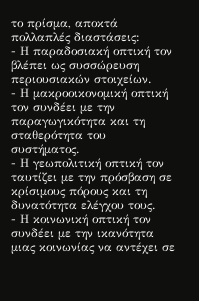το πρίσμα, αποκτά πολλαπλές διαστάσεις:
- Η παραδοσιακή οπτική τον βλέπει ως συσσώρευση περιουσιακών στοιχείων.
- Η μακροοικονομική οπτική τον συνδέει με την παραγωγικότητα και τη σταθερότητα του συστήματος.
- Η γεωπολιτική οπτική τον ταυτίζει με την πρόσβαση σε κρίσιμους πόρους και τη δυνατότητα ελέγχου τους.
- Η κοινωνική οπτική τον συνδέει με την ικανότητα μιας κοινωνίας να αντέχει σε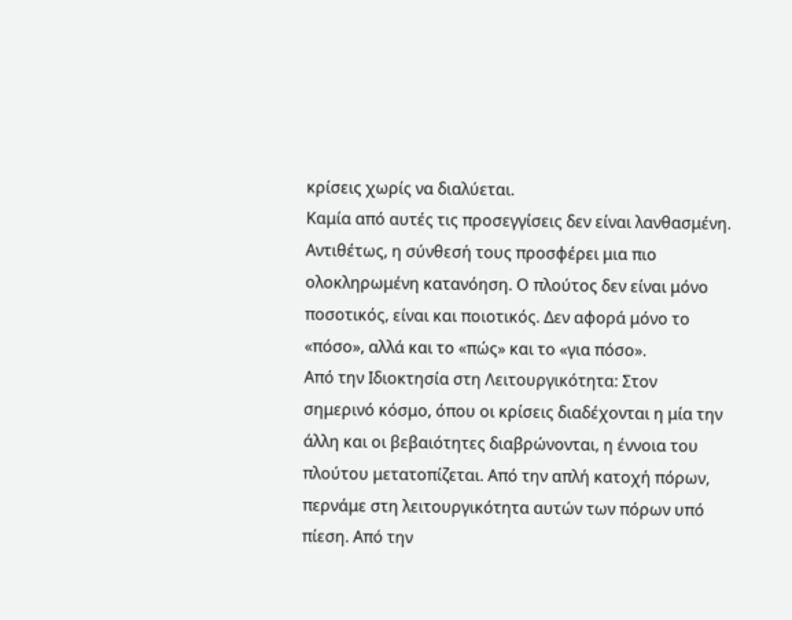κρίσεις χωρίς να διαλύεται.
Καμία από αυτές τις προσεγγίσεις δεν είναι λανθασμένη. Αντιθέτως, η σύνθεσή τους προσφέρει μια πιο ολοκληρωμένη κατανόηση. Ο πλούτος δεν είναι μόνο ποσοτικός, είναι και ποιοτικός. Δεν αφορά μόνο το «πόσο», αλλά και το «πώς» και το «για πόσο».
Από την Ιδιοκτησία στη Λειτουργικότητα: Στον σημερινό κόσμο, όπου οι κρίσεις διαδέχονται η μία την άλλη και οι βεβαιότητες διαβρώνονται, η έννοια του πλούτου μετατοπίζεται. Από την απλή κατοχή πόρων, περνάμε στη λειτουργικότητα αυτών των πόρων υπό πίεση. Από την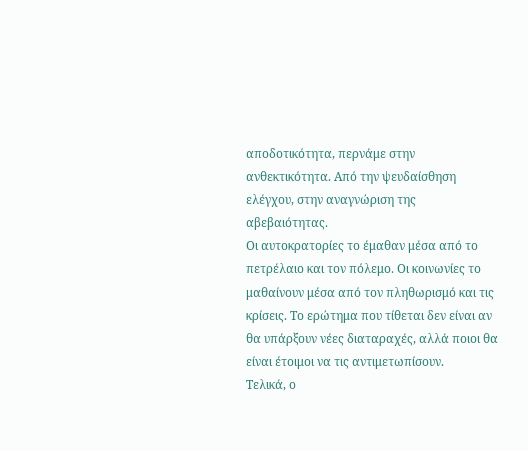αποδοτικότητα, περνάμε στην ανθεκτικότητα. Από την ψευδαίσθηση ελέγχου, στην αναγνώριση της αβεβαιότητας.
Οι αυτοκρατορίες το έμαθαν μέσα από το πετρέλαιο και τον πόλεμο. Οι κοινωνίες το μαθαίνουν μέσα από τον πληθωρισμό και τις κρίσεις. Το ερώτημα που τίθεται δεν είναι αν θα υπάρξουν νέες διαταραχές, αλλά ποιοι θα είναι έτοιμοι να τις αντιμετωπίσουν.
Τελικά, ο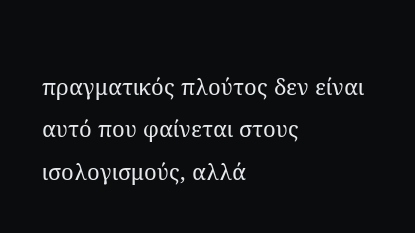πραγματικός πλούτος δεν είναι αυτό που φαίνεται στους ισολογισμούς, αλλά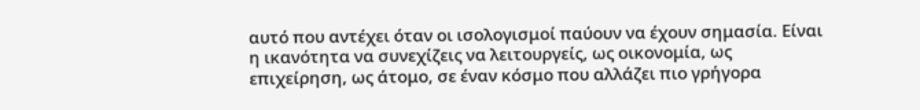αυτό που αντέχει όταν οι ισολογισμοί παύουν να έχουν σημασία. Είναι η ικανότητα να συνεχίζεις να λειτουργείς, ως οικονομία, ως επιχείρηση, ως άτομο, σε έναν κόσμο που αλλάζει πιο γρήγορα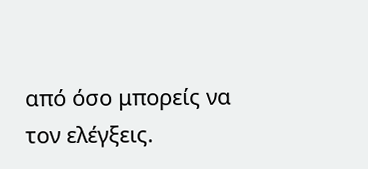από όσο μπορείς να τον ελέγξεις.